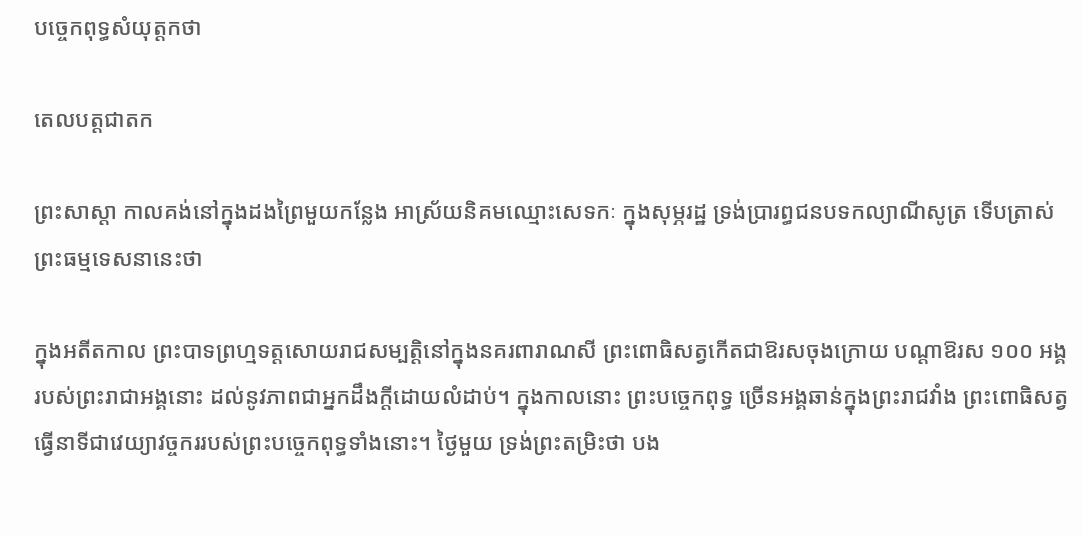បច្ចេកពុទ្ធសំយុត្តកថា

តេលបត្តជាតក

ព្រះសាស្តា កាលគង់នៅក្នុងដងព្រៃមួយកន្លែង អាស្រ័យនិគមឈ្មោះសេទកៈ ក្នុងសុម្ភរដ្ឋ ទ្រង់ប្រារព្ធជនបទកល្យាណីសូត្រ ទើបត្រាស់ព្រះធម្មទេសនានេះថា

ក្នុងអតីតកាល ព្រះបាទព្រហ្មទត្តសោយរាជសម្បត្តិនៅក្នុងនគរពារាណសី ព្រះពោធិសត្វកើតជាឱរសចុងក្រោយ បណ្ដាឱរស ១០០ អង្គរបស់ព្រះរាជាអង្គនោះ ដល់នូវភាពជាអ្នកដឹងក្តីដោយលំដាប់។ ក្នុងកាលនោះ ព្រះបច្ចេកពុទ្ធ ច្រើនអង្គឆាន់ក្នុងព្រះរាជវាំង ព្រះពោធិសត្វធ្វើនាទីជាវេយ្យាវច្ចកររបស់ព្រះបច្ចេកពុទ្ធទាំងនោះ។ ថ្ងៃមួយ ទ្រង់ព្រះតម្រិះថា បង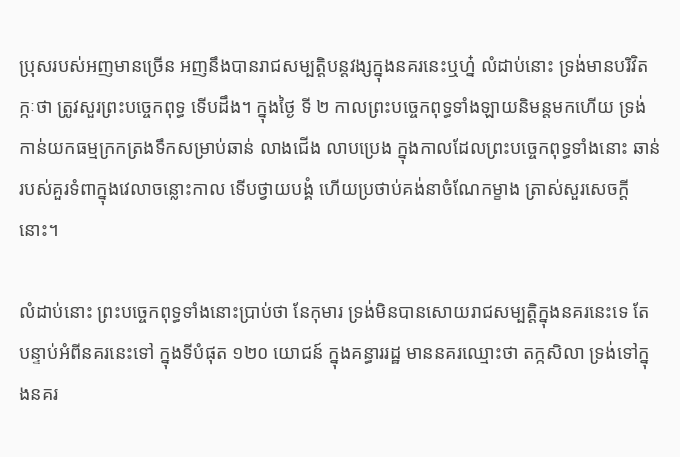ប្រុសរបស់អញមានច្រើន អញនឹងបានរាជសម្បត្តិបន្តវង្សក្នុងនគរនេះឬហ្ន៎ លំដាប់នោះ ទ្រង់មានបរិវិតក្កៈថា ត្រូវសួរព្រះបច្ចេកពុទ្ធ ទើបដឹង។ ក្នុងថ្ងៃ ទី ២ កាលព្រះបច្ចេកពុទ្ធទាំងឡាយនិមន្តមកហើយ ទ្រង់កាន់យកធម្មក្រកត្រងទឹកសម្រាប់ឆាន់ លាងជើង លាបប្រេង ក្នុងកាលដែលព្រះបច្ចេកពុទ្ធទាំងនោះ ឆាន់របស់គួរទំពាក្នុងវេលាចន្លោះកាល ទើបថ្វាយបង្គំ ហើយប្រថាប់គង់នាចំណែកម្ខាង ត្រាស់សួរសេចក្ដីនោះ។

លំដាប់នោះ ព្រះបច្ចេកពុទ្ធទាំងនោះប្រាប់ថា នែកុមារ ទ្រង់មិនបានសោយរាជសម្បត្តិក្នុងនគរនេះទេ តែបន្ទាប់អំពីនគរនេះទៅ ក្នុងទីបំផុត ១២០ យោជន៍ ក្នុងគន្ធាររដ្ឋ មាននគរឈ្មោះថា តក្កសិលា ទ្រង់ទៅក្នុងនគរ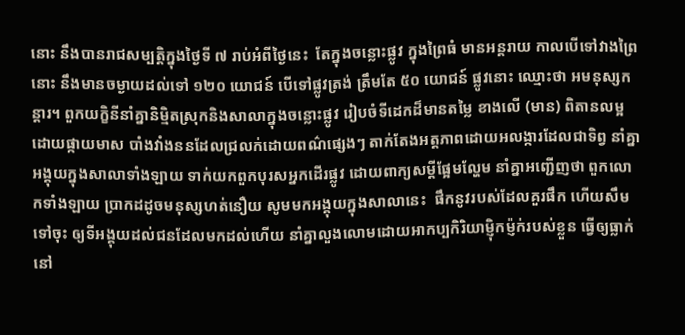នោះ នឹងបានរាជសម្បត្តិក្នុងថ្ងៃទី ៧ រាប់អំពីថ្ងៃនេះ  តែក្នុងចន្លោះផ្លូវ ក្នុងព្រៃធំ មានអន្តរាយ កាលបើទៅវាងព្រៃនោះ នឹងមានចម្ងាយដល់ទៅ ១២០ យោជន៍ បើទៅផ្លូវត្រង់ ត្រឹមតែ ៥០ យោជន៍ ផ្លូវនោះ ឈ្មោះថា អមនុស្សកន្តារ។ ពួកយក្ខិនីនាំគ្នានិម្មិតស្រុកនិងសាលាក្នុងចន្លោះផ្លូវ រៀបចំទីដេកដ៏មានតម្លៃ ខាងលើ (មាន) ពិតានលម្អដោយផ្កាយមាស បាំងវាំងននដែលជ្រលក់ដោយពណ៌ផ្សេងៗ តាក់តែងអត្តភាពដោយអលង្ការដែលជាទិព្វ នាំគ្នាអង្គុយក្នុងសាលាទាំងឡាយ ទាក់យកពួកបុរសអ្នកដើរផ្លូវ ដោយពាក្យសម្ដីផ្អែមល្ហែម នាំគ្នាអញ្ជើញថា ពួកលោកទាំងឡាយ ប្រាកដដូចមនុស្សហត់នឿយ សូមមកអង្គុយក្នុងសាលានេះ  ផឹកនូវរបស់ដែលគួរផឹក ហើយសឹមទៅចុះ ឲ្យទីអង្គុយដល់ជនដែលមកដល់ហើយ នាំគ្នាលួងលោមដោយអាកប្បកិរិយាម្ញ៉ិកម្ញ៉ក់របស់ខ្លួន ធ្វើឲ្យធ្លាក់នៅ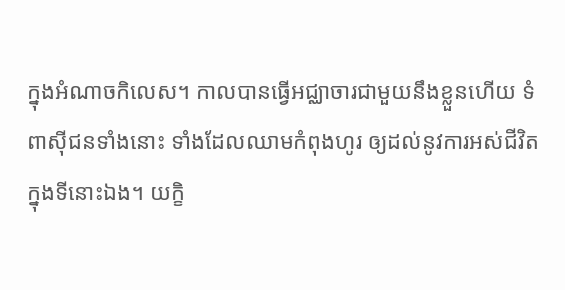ក្នុងអំណាចកិលេស។ កាលបានធ្វើអជ្ឈាចារជាមួយនឹងខ្លួនហើយ ទំពាស៊ីជនទាំងនោះ ទាំងដែលឈាមកំពុងហូរ ឲ្យដល់នូវការអស់ជីវិតក្នុងទីនោះឯង។ យក្ខិ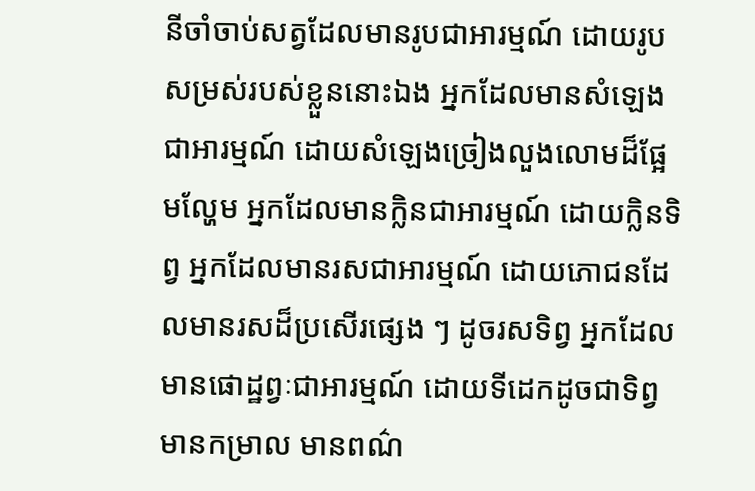នីចាំចាប់សត្វដែលមានរូបជាអារម្មណ៍ ដោយរូបសម្រស់របស់ខ្លួននោះឯង អ្នកដែលមានសំឡេងជាអារម្មណ៍ ដោយសំឡេងច្រៀងលួងលោមដ៏ផ្អែមល្ហែម អ្នកដែលមានក្លិនជាអារម្មណ៍ ដោយក្លិនទិព្វ អ្នកដែលមានរសជាអារម្មណ៍ ដោយភោជនដែលមានរសដ៏ប្រសើរផ្សេង ៗ ដូចរសទិព្វ អ្នកដែលមានផោដ្ឋព្វៈជាអារម្មណ៍ ដោយទីដេកដូចជាទិព្វ មានកម្រាល មានពណ៌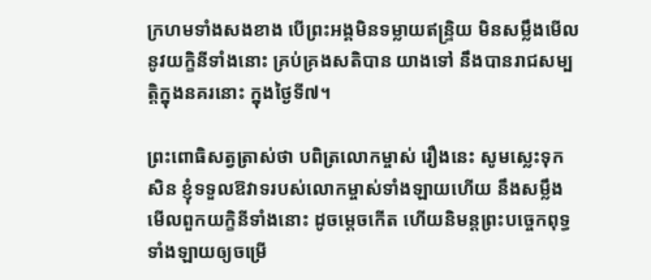ក្រហមទាំងសងខាង បើព្រះអង្គមិនទម្លាយឥន្ទ្រិយ មិនសម្លឹងមើលនូវយក្ខិនីទាំងនោះ គ្រប់គ្រងសតិបាន យាងទៅ នឹងបានរាជសម្បត្តិក្នុងនគរនោះ ក្នុងថ្ងៃទី៧។

ព្រះពោធិសត្វត្រាស់ថា បពិត្រលោកម្ចាស់ រឿងនេះ សូមស្លេះទុកសិន ខ្ញុំទទួលឱវាទរបស់លោកម្ចាស់ទាំងឡាយហើយ នឹងសម្លឹងមើលពួកយក្ខិនីទាំងនោះ ដូចម្តេចកើត ហើយនិមន្តព្រះបច្ចេកពុទ្ធទាំងឡាយឲ្យចម្រើ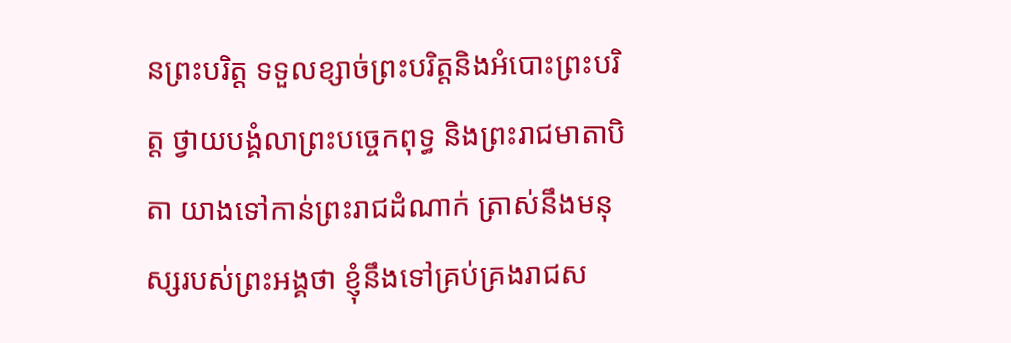នព្រះបរិត្ត ទទួលខ្សាច់ព្រះបរិត្តនិងអំបោះព្រះបរិត្ត ថ្វាយបង្គំលាព្រះបច្ចេកពុទ្ធ និងព្រះរាជមាតាបិតា យាងទៅកាន់ព្រះរាជដំណាក់ ត្រាស់នឹងមនុស្សរបស់ព្រះអង្គថា ខ្ញុំនឹងទៅគ្រប់គ្រងរាជស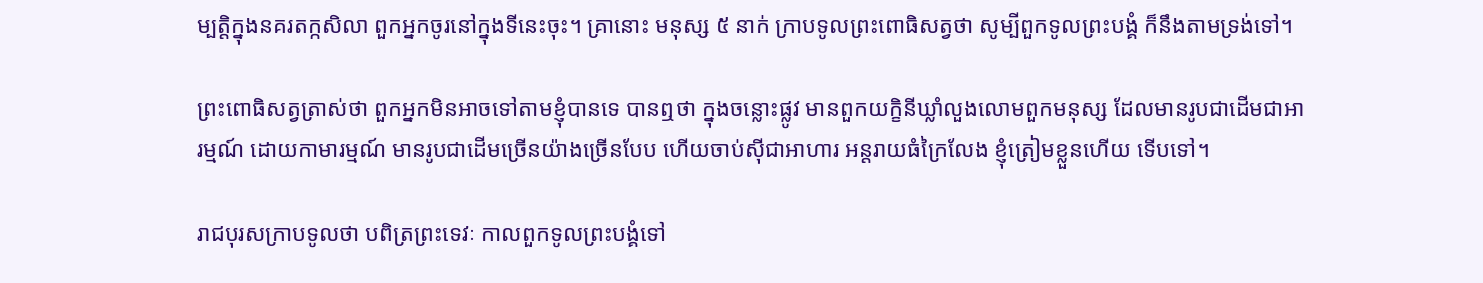ម្បត្តិក្នុងនគរតក្កសិលា ពួកអ្នកចូរនៅក្នុងទីនេះចុះ។ គ្រានោះ មនុស្ស ៥ នាក់ ក្រាបទូលព្រះពោធិសត្វថា សូម្បីពួកទូលព្រះបង្គំ ក៏នឹងតាមទ្រង់ទៅ។

ព្រះពោធិសត្វត្រាស់ថា ពួកអ្នកមិនអាចទៅតាមខ្ញុំបានទេ បានឮថា ក្នុងចន្លោះផ្លូវ មានពួកយក្ខិនីឃ្លាំលួងលោមពួកមនុស្ស ដែលមានរូបជាដើមជាអារម្មណ៍ ដោយកាមារម្មណ៍ មានរូបជាដើមច្រើនយ៉ាងច្រើនបែប ហើយចាប់ស៊ីជាអាហារ អន្តរាយធំក្រៃលែង ខ្ញុំត្រៀមខ្លួនហើយ ទើបទៅ។

រាជបុរសក្រាបទូលថា បពិត្រព្រះទេវៈ កាលពួកទូលព្រះបង្គំទៅ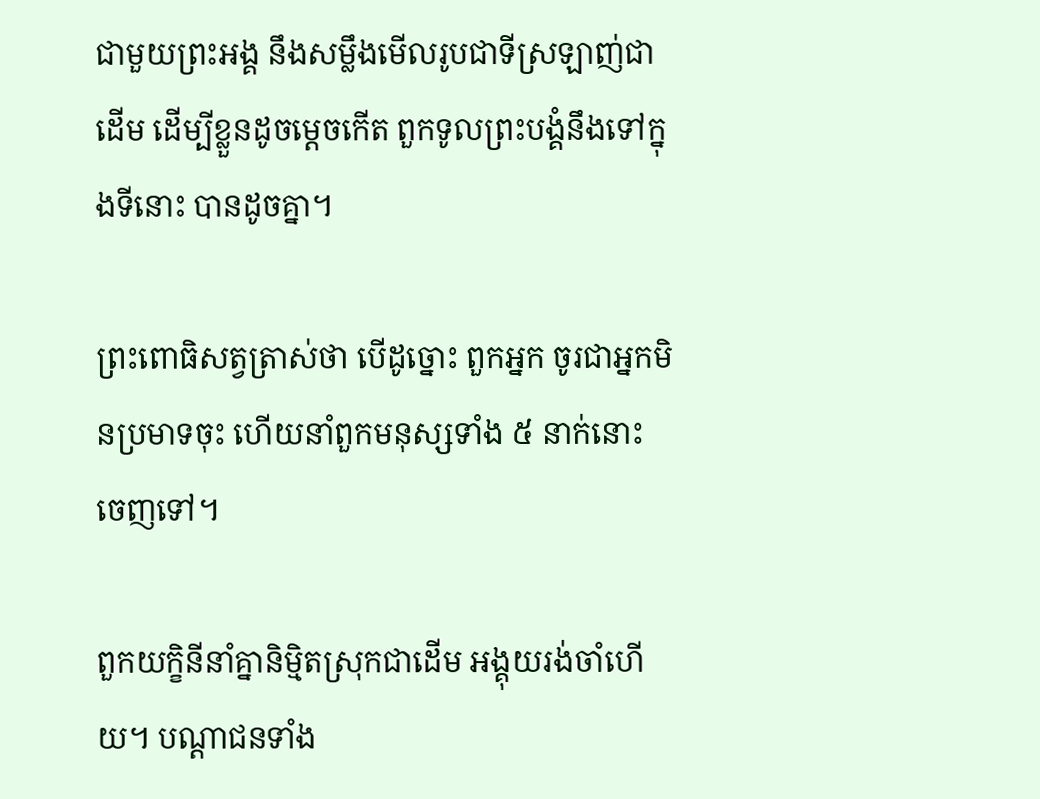ជាមួយព្រះអង្គ នឹងសម្លឹងមើលរូបជាទីស្រឡាញ់ជាដើម ដើម្បីខ្លួនដូចម្តេចកើត ពួកទូលព្រះបង្គំនឹងទៅក្នុងទីនោះ បានដូចគ្នា។

ព្រះពោធិសត្វត្រាស់ថា បើដូច្នោះ ពួកអ្នក ចូរជាអ្នកមិនប្រមាទចុះ ហើយនាំពួកមនុស្សទាំង ៥ នាក់នោះ ចេញទៅ។

ពួកយក្ខិនីនាំគ្នានិម្មិតស្រុកជាដើម អង្គុយរង់ចាំហើយ។ បណ្ដាជនទាំង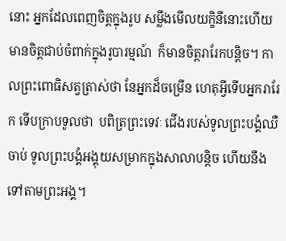នោះ អ្នកដែលពេញចិត្តក្នុងរូប សម្លឹងមើលយក្ខិនីនោះហើយ មានចិត្តជាប់ចំពាក់ក្នុងរូបារម្មណ៍  ក៏មានចិត្តរារែកបន្តិច។ កាលព្រះពោធិសត្វត្រាស់ថា នែអ្នកដ៏ចម្រើន ហេតុអ្វីទើបអ្នករារែក ទើបក្រាបទូលថា  បពិត្រព្រះទេវៈ ជើងរបស់ទូលព្រះបង្គំឈឺចាប់ ទូលព្រះបង្គំអង្គុយសម្រាកក្នុងសាលាបន្តិច ហើយនឹងទៅតាមព្រះអង្គ។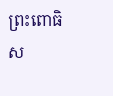ព្រះពោធិស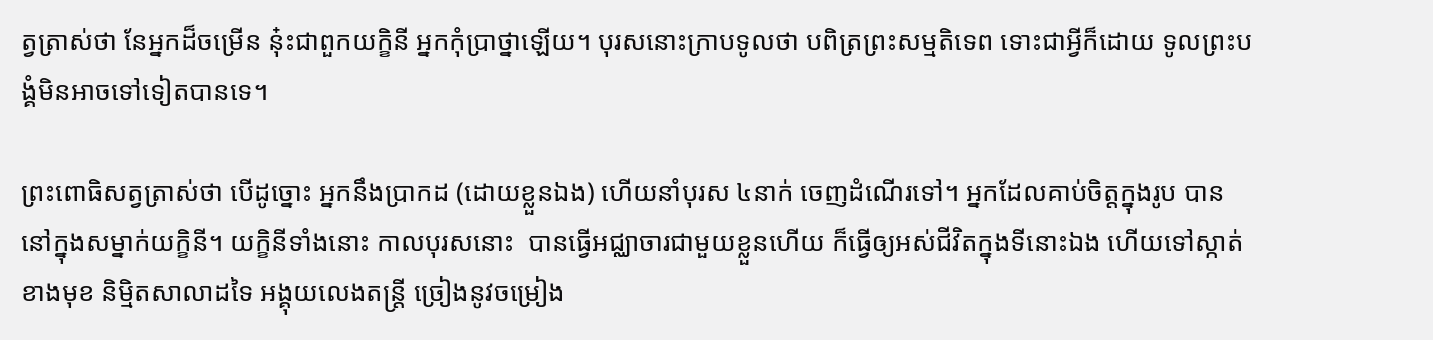ត្វត្រាស់ថា នែអ្នកដ៏ចម្រើន នុ៎ះជាពួកយក្ខិនី អ្នកកុំប្រាថ្នាឡើយ។ បុរសនោះក្រាបទូលថា បពិត្រព្រះសម្មតិទេព ទោះជាអ្វីក៏ដោយ ទូលព្រះបង្គំមិនអាចទៅទៀតបានទេ។

ព្រះពោធិសត្វត្រាស់ថា បើដូច្នោះ អ្នកនឹងប្រាកដ (ដោយខ្លួនឯង) ហើយនាំបុរស ៤នាក់ ចេញដំណើរទៅ។ អ្នកដែលគាប់ចិត្តក្នុងរូប បាននៅក្នុងសម្នាក់យក្ខិនី។ យក្ខិនីទាំងនោះ កាលបុរសនោះ  បានធ្វើអជ្ឈាចារជាមួយខ្លួនហើយ ក៏ធ្វើឲ្យអស់ជីវិតក្នុងទីនោះឯង ហើយទៅស្កាត់ខាងមុខ និម្មិតសាលាដទៃ អង្គុយលេងតន្ត្រី ច្រៀងនូវចម្រៀង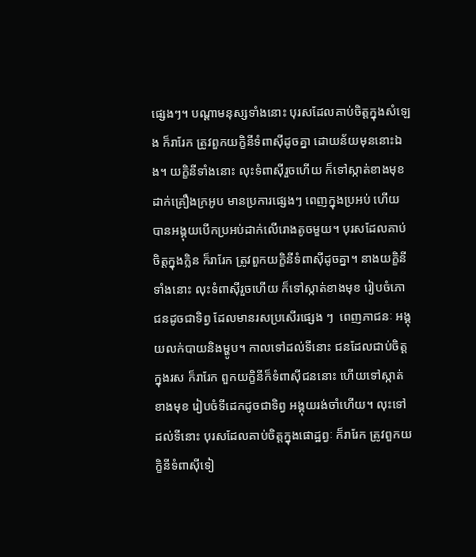ផ្សេងៗ។ បណ្ដាមនុស្សទាំងនោះ បុរសដែលគាប់ចិត្តក្នុងសំឡេង ក៏រារែក ត្រូវពួកយក្ខិនីទំពាស៊ីដូចគ្នា ដោយន័យមុននោះឯង។ យក្ខិនីទាំងនោះ លុះទំពាស៊ីរួចហើយ ក៏ទៅស្កាត់ខាងមុខ ដាក់គ្រឿងក្រអូប មានប្រការផ្សេងៗ ពេញក្នុងប្រអប់ ហើយបានអង្គុយបើកប្រអប់ដាក់លើរោងតូចមួយ។ បុរសដែលគាប់ចិត្តក្នុងក្លិន ក៏រារែក ត្រូវពួកយក្ខិនីទំពាស៊ីដូចគ្នា។ នាងយក្ខិនីទាំងនោះ លុះទំពាស៊ីរួចហើយ ក៏ទៅស្កាត់ខាងមុខ រៀបចំភោជនដូចជាទិព្វ ដែលមានរសប្រសើរផ្សេង ៗ  ពេញភាជនៈ អង្គុយលក់បាយនិងម្ហូប។ កាលទៅដល់ទីនោះ ជនដែលជាប់ចិត្តក្នុងរស ក៏រារែក ពួកយក្ខិនីក៏ទំពាស៊ីជននោះ ហើយទៅស្កាត់ខាងមុខ រៀបចំទីដេកដូចជាទិព្វ អង្គុយរង់ចាំហើយ។ លុះទៅដល់ទីនោះ បុរសដែលគាប់ចិត្តក្នុងផោដ្ឋព្វៈ ក៏រារែក ត្រូវពួកយក្ខិនីទំពាស៊ីទៀ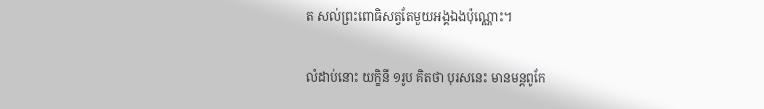ត សល់ព្រះពោធិសត្វតែមួយអង្គឯងប៉ុណ្ណោះ។

លំដាប់នោះ យក្ខិនី ១រូប គិតថា បុរសនេះ មានមន្តពូកែ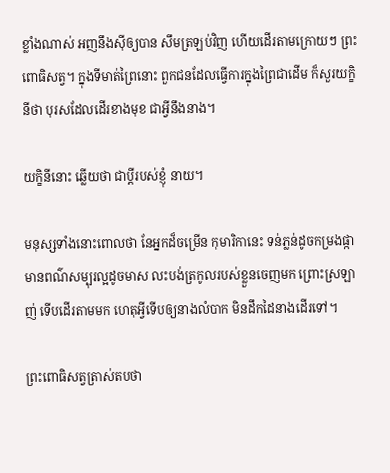ខ្លាំងណាស់ អញនឹងស៊ីឲ្យបាន សឹមត្រឡប់វិញ ហើយដើរតាមក្រោយៗ ព្រះពោធិសត្វ។ ក្នុងទីមាត់ព្រៃនោះ ពួកជនដែលធ្វើការក្នុងព្រៃជាដើម ក៏សួរយក្ខិនីថា បុរសដែលដើរខាងមុខ ជាអ្វីនឹងនាង។

យក្ខិនីនោះ ឆ្លើយថា ជាប្ដីរបស់ខ្ញុំ នាយ។

មនុស្សទាំងនោះពោលថា នែអ្នកដ៏ចម្រើន កុមារិកានេះ ទន់ភ្លន់ដូចកម្រងផ្កា មានពណ៌សម្បុរល្អដូចមាស លះបង់ត្រកូលរបស់ខ្លួនចេញមក ព្រោះស្រឡាញ់ ទើបដើរតាមមក ហេតុអ្វីទើបឲ្យនាងលំបាក មិនដឹកដៃនាងដើរទៅ។

ព្រះពោធិសត្វត្រាស់តបថា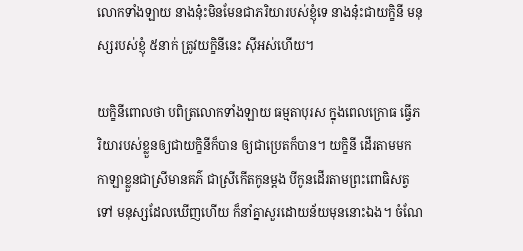លោកទាំងឡាយ នាងនុ៎ះមិនមែនជាភរិយារបស់ខ្ញុំទេ នាងនុ៎ះជាយក្ខិនី មនុស្សរបស់ខ្ញុំ ៥នាក់ ត្រូវយក្ខិនីនេះ ស៊ីអស់ហើយ។

យក្ខិនីពោលថា បពិត្រលោកទាំងឡាយ ធម្មតាបុរស ក្នុងពេលក្រោធ ធ្វើភរិយារបស់ខ្លួនឲ្យជាយក្ខិនីក៏បាន ឲ្យជាប្រេតក៏បាន។ យក្ខិនី ដើរតាមមក កាឡាខ្លួនជាស្រីមានគភ៌ ជាស្រីកើតកូនម្តង បីកូនដើរតាមព្រះពោធិសត្វទៅ មនុស្សដែលឃើញហើយ ក៏នាំគ្នាសួរដោយន័យមុននោះឯង។ ចំណែ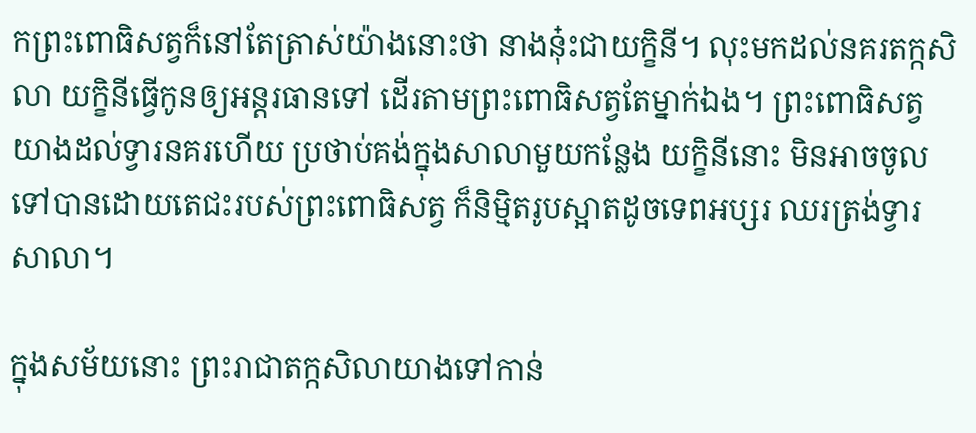កព្រះពោធិសត្វក៏នៅតែត្រាស់យ៉ាងនោះថា នាងនុ៎ះជាយក្ខិនី។ លុះមកដល់នគរតក្កសិលា យក្ខិនីធ្វើកូនឲ្យអន្តរធានទៅ ដើរតាមព្រះពោធិសត្វតែម្នាក់ឯង។ ព្រះពោធិសត្វយាងដល់ទ្វារនគរហើយ ប្រថាប់គង់ក្នុងសាលាមួយកន្លែង យក្ខិនីនោះ មិនអាចចូលទៅបានដោយតេជះរបស់ព្រះពោធិសត្វ ក៏និម្មិតរូបស្អាតដូចទេពអប្សរ ឈរត្រង់ទ្វារសាលា។

ក្នុងសម័យនោះ ព្រះរាជាតក្កសិលាយាងទៅកាន់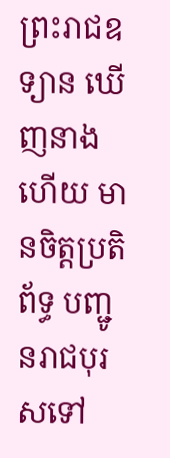ព្រះរាជឧទ្យាន ឃើញនាងហើយ មានចិត្តប្រតិព័ទ្ធ បញ្ជូនរាជបុរសទៅ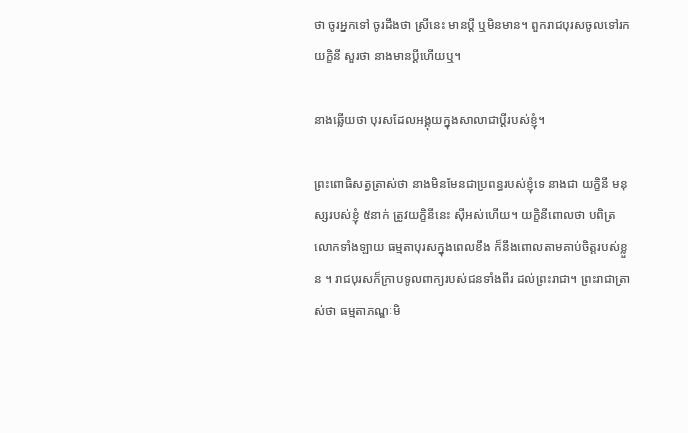ថា ចូរអ្នកទៅ ចូរដឹងថា ស្រីនេះ មានប្ដី ឬមិនមាន។ ពួករាជបុរសចូលទៅរកយក្ខិនី សួរថា នាងមានប្ដីហើយឬ។

នាងឆ្លើយថា បុរសដែលអង្គុយក្នុងសាលាជាប្ដីរបស់ខ្ញុំ។

ព្រះពោធិសត្វត្រាស់ថា នាងមិនមែនជាប្រពន្ធរបស់ខ្ញុំទេ នាងជា យក្ខិនី មនុស្សរបស់ខ្ញុំ ៥នាក់ ត្រូវយក្ខិនីនេះ ស៊ីអស់ហើយ។ យក្ខិនីពោលថា បពិត្រលោកទាំងឡាយ ធម្មតាបុរសក្នុងពេលខឹង ក៏នឹងពោលតាមគាប់ចិត្តរបស់ខ្លួន ។ រាជបុរសក៏ក្រាបទូលពាក្យរបស់ជនទាំងពីរ ដល់ព្រះរាជា។ ព្រះរាជាត្រាស់ថា ធម្មតាភណ្ឌៈមិ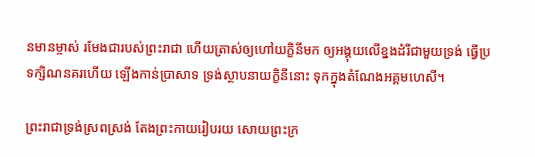នមានម្ចាស់ រមែងជារបស់ព្រះរាជា ហើយត្រាស់ឲ្យហៅយក្ខិនីមក ឲ្យអង្គុយលើខ្នងដំរីជាមួយទ្រង់ ធ្វើប្រទក្សិណនគរហើយ ឡើងកាន់ប្រាសាទ ទ្រង់ស្ថាបនាយក្ខិនីនោះ ទុកក្នុងតំណែងអគ្គមហេសី។

ព្រះរាជាទ្រង់ស្រពស្រង់ តែងព្រះកាយរៀបរយ សោយព្រះក្រ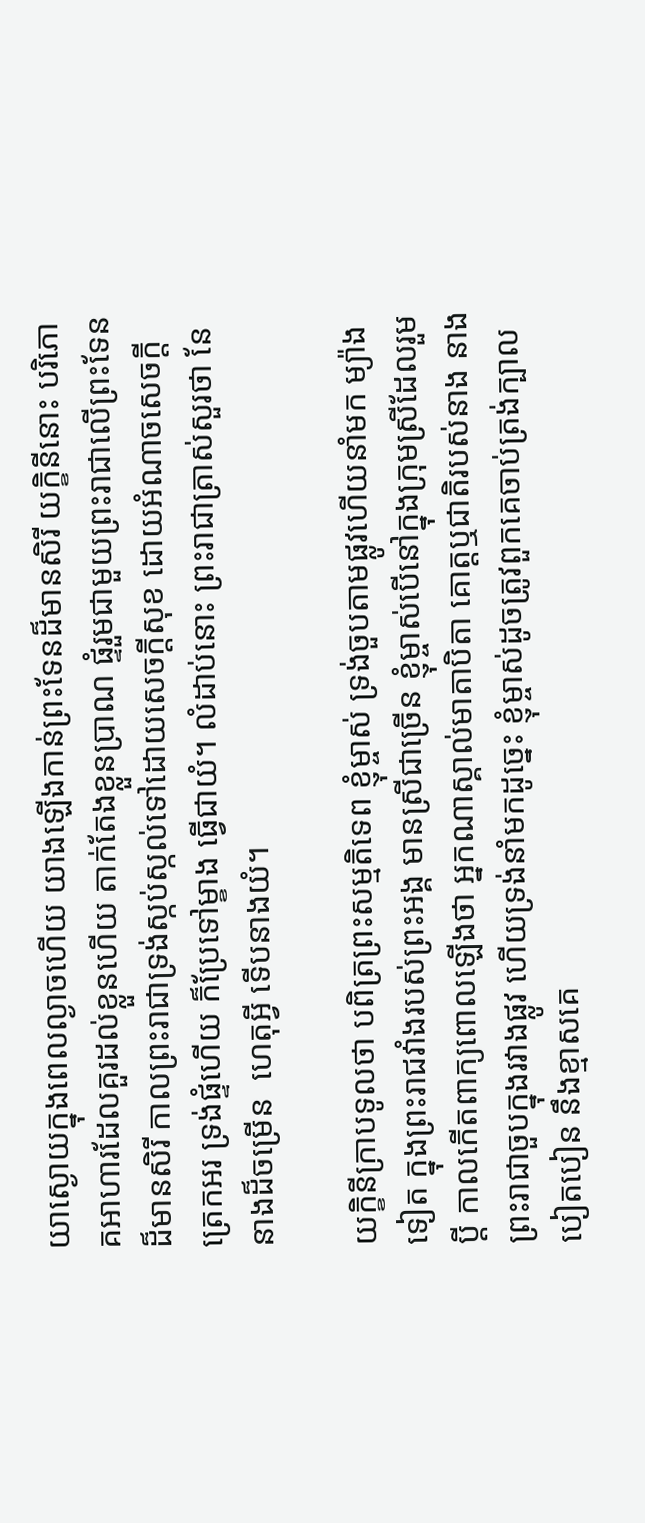យាស្ងោយក្នុងពេលល្ងាចហើយ យាងឡើងកាន់ព្រះទែនដ៏មានសិរី យក្ខិនីនោះ បរិភោគអាហារដែលគួរដល់ខ្លួនហើយ តាក់តែងខ្លួនប្រាណ ផ្ទំរួមជាមួយព្រះរាជាលើព្រះទែនដ៏មានសិរី កាលព្រះរាជាទ្រង់ស្កប់ស្កល់ទៅដោយសេចក្តីសុខ ដោយអំណាចសេចក្តីត្រេកអរ ទ្រង់ផ្ទំហើយ ក៏ប្រែទៅម្ខាង ធ្វើជាយំ។ លំដាប់នោះ ព្រះរាជាត្រាស់សួរថា នែនាងដ៏ចម្រើន  ហេតុអ្វី ទើបនាងយំ។

យក្ខិនីក្រាបទូលថា បពិត្រព្រះសម្មតិទេព ខ្ញុំម្ចាស់ ទ្រង់ចួបតាមផ្លូវហើយនាំមក ម្យ៉ាងទៀត ក្នុងព្រះរាជវាំងរបស់ព្រះអង្គ មានស្រីជាច្រើន ខ្ញុំម្ចាស់បើនៅក្នុងក្រុមស្រីដែលរួមប្ដី កាលកើតពាក្យពោលឡើងថា អ្នកណាស្គាល់មាតាបិតា គោត្តឬជាតិរបស់នាង នាង ព្រះរាជាចួបក្នុងរវាងផ្លូវ ហើយទ្រង់នាំមកដូច្នេះ ខ្ញុំម្ចាស់ដូចត្រូវពួកគេចាប់ត្រង់ក្បាលបៀតបៀន នឹងខ្មាសគេ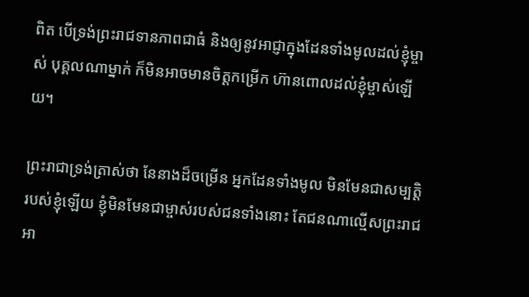ពិត បើទ្រង់ព្រះរាជទានភាពជាធំ និងឲ្យនូវអាជ្ញាក្នុងដែនទាំងមូលដល់ខ្ញុំម្ចាស់ បុគ្គលណាម្នាក់ ក៏មិនអាចមានចិត្តកម្រើក ហ៊ានពោលដល់ខ្ញុំម្ចាស់ឡើយ។

ព្រះរាជាទ្រង់ត្រាស់ថា នែនាងដ៏ចម្រើន អ្នកដែនទាំងមូល មិនមែនជាសម្បត្តិរបស់ខ្ញុំឡើយ ខ្ញុំមិនមែនជាម្ចាស់របស់ជនទាំងនោះ តែជនណាល្មើសព្រះរាជអា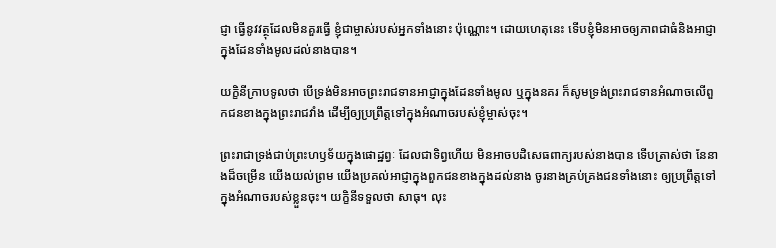ជ្ញា ធ្វើនូវវត្ថុដែលមិនគួរធ្វើ ខ្ញុំជាម្ចាស់របស់អ្នកទាំងនោះ ប៉ុណ្ណោះ។ ដោយហេតុនេះ ទើបខ្ញុំមិនអាចឲ្យភាពជាធំនិងអាជ្ញាក្នុងដែនទាំងមូលដល់នាងបាន។

យក្ខិនីក្រាបទូលថា បើទ្រង់មិនអាចព្រះរាជទានអាជ្ញាក្នុងដែនទាំងមូល ឬក្នុងនគរ ក៏សូមទ្រង់ព្រះរាជទានអំណាចលើពួកជនខាងក្នុងព្រះរាជវាំង ដើម្បីឲ្យប្រព្រឹត្តទៅក្នុងអំណាចរបស់ខ្ញុំម្ចាស់ចុះ។

ព្រះរាជាទ្រង់ជាប់ព្រះហឫទ័យក្នុងផោដ្ឋព្វៈ ដែលជាទិព្វហើយ មិនអាចបដិសេធពាក្យរបស់នាងបាន ទើបត្រាស់ថា នែនាងដ៏ចម្រើន យើងយល់ព្រម យើងប្រគល់អាជ្ញាក្នុងពួកជនខាងក្នុងដល់នាង ចូរនាងគ្រប់គ្រងជនទាំងនោះ ឲ្យប្រព្រឹត្តទៅក្នុងអំណាចរបស់ខ្លួនចុះ។ យក្ខិនីទទួលថា សាធុ។ លុះ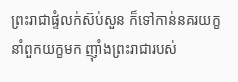ព្រះរាជាផ្ទំលក់ស៊ប់សួន ក៏ទៅកាន់នគរយក្ខ នាំពួកយក្ខមក ញ៉ាំងព្រះរាជារបស់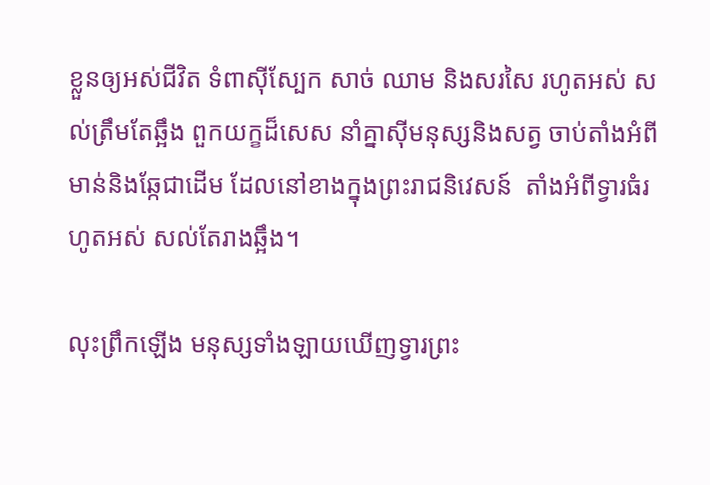ខ្លួនឲ្យអស់ជីវិត ទំពាស៊ីស្បែក សាច់ ឈាម និងសរសៃ រហូតអស់ សល់ត្រឹមតែឆ្អឹង ពួកយក្ខដ៏សេស នាំគ្នាស៊ីមនុស្សនិងសត្វ ចាប់តាំងអំពីមាន់និងឆ្កែជាដើម ដែលនៅខាងក្នុងព្រះរាជនិវេសន៍  តាំងអំពីទ្វារធំរហូតអស់ សល់តែរាងឆ្អឹង។

លុះព្រឹកឡើង មនុស្សទាំងឡាយឃើញទ្វារព្រះ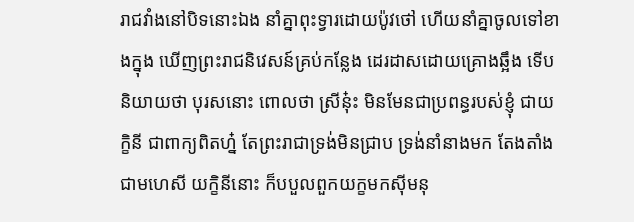រាជវាំងនៅបិទនោះឯង នាំគ្នាពុះទ្វារដោយប៉ូវថៅ ហើយនាំគ្នាចូលទៅខាងក្នុង ឃើញព្រះរាជនិវេសន៍គ្រប់កន្លែង ដេរដាសដោយគ្រោងឆ្អឹង ទើបនិយាយថា បុរសនោះ ពោលថា ស្រីនុ៎ះ មិនមែនជាប្រពន្ធរបស់ខ្ញុំ ជាយក្ខិនី ជាពាក្យពិតហ្ន៎ តែព្រះរាជាទ្រង់មិនជ្រាប ទ្រង់នាំនាងមក តែងតាំងជាមហេសី យក្ខិនីនោះ ក៏បបួលពួកយក្ខមកស៊ីមនុ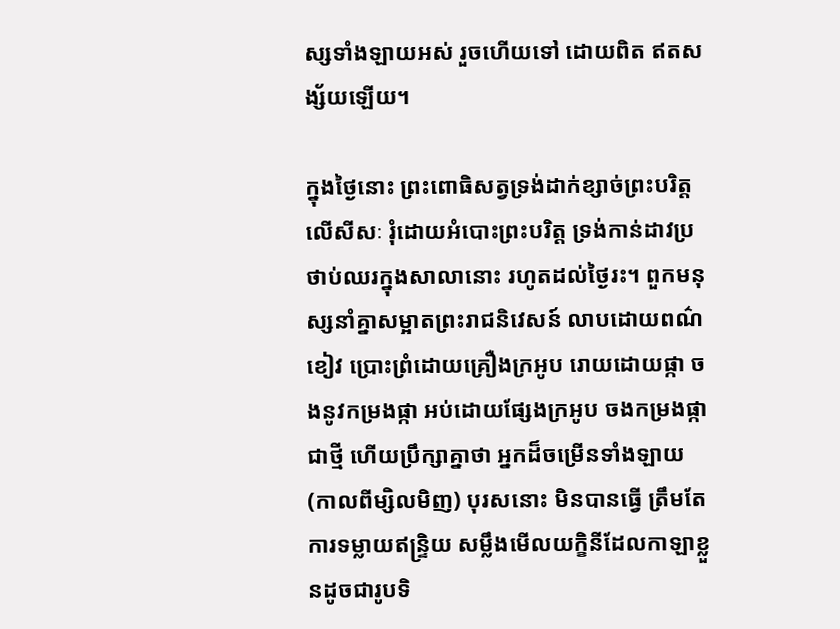ស្សទាំងឡាយអស់ រួចហើយទៅ ដោយពិត ឥតសង្ស័យឡើយ។

ក្នុងថ្ងៃនោះ ព្រះពោធិសត្វទ្រង់ដាក់ខ្សាច់ព្រះបរិត្តលើសីសៈ រុំដោយអំបោះព្រះបរិត្ត ទ្រង់កាន់ដាវប្រថាប់ឈរក្នុងសាលានោះ រហូតដល់ថ្ងៃរះ។ ពួកមនុស្សនាំគ្នាសម្អាតព្រះរាជនិវេសន៍ លាបដោយពណ៌ខៀវ ប្រោះព្រំដោយគ្រឿងក្រអូប រោយដោយផ្កា ចងនូវកម្រងផ្កា អប់ដោយផ្សែងក្រអូប ចងកម្រងផ្កាជាថ្មី ហើយប្រឹក្សាគ្នាថា អ្នកដ៏ចម្រើនទាំងឡាយ (កាលពីម្សិលមិញ) បុរសនោះ មិនបានធ្វើ ត្រឹមតែការទម្លាយឥន្ទ្រិយ សម្លឹងមើលយក្ខិនីដែលកាឡាខ្លួនដូចជារូបទិ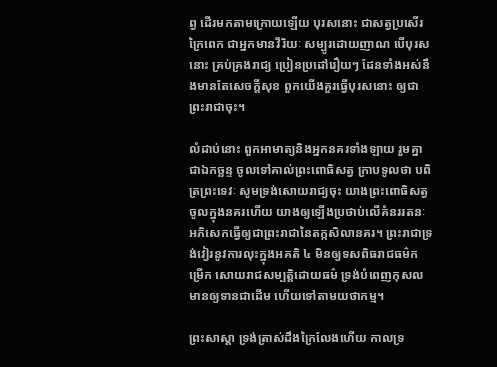ព្វ ដើរមកតាមក្រោយឡើយ បុរសនោះ ជាសត្វប្រសើរក្រៃពេក ជាអ្នកមានវីរិយៈ សម្បូរដោយញាណ បើបុរសនោះ គ្រប់គ្រងរាជ្យ ប្រៀនប្រដៅរឿយៗ ដែនទាំងអស់នឹងមានតែសេចក្ដីសុខ ពួកយើងគួរធ្វើបុរសនោះ ឲ្យជាព្រះរាជាចុះ។

លំដាប់នោះ ពួកអាមាត្យនិងអ្នកនគរទាំងឡាយ រួមគ្នាជាឯកច្ឆន្ទ ចូលទៅគាល់ព្រះពោធិសត្វ ក្រាបទូលថា បពិត្រព្រះទេវៈ សូមទ្រង់សោយរាជ្យចុះ យាងព្រះពោធិសត្វចូលក្នុងនគរហើយ យាងឲ្យឡើងប្រថាប់លើគំនររតនៈ អភិសេកធ្វើឲ្យជាព្រះរាជានៃតក្កសិលានគរ។ ព្រះរាជាទ្រង់វៀរនូវការលុះក្នុងអគតិ ៤ មិនឲ្យទសពិធរាជធម៌កម្រើក សោយរាជសម្បត្តិដោយធម៌ ទ្រង់បំពេញកុសល មានឲ្យទានជាដើម ហើយទៅតាមយថាកម្ម។

ព្រះសាស្តា ទ្រង់ត្រាស់ដឹងក្រៃលែងហើយ កាលទ្រ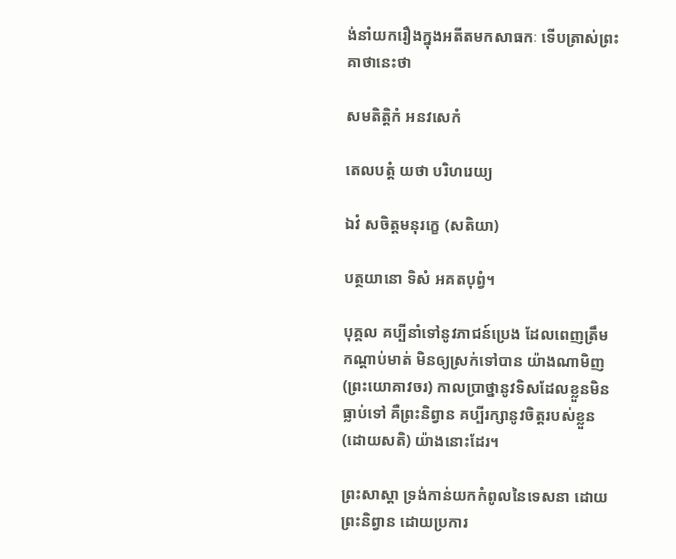ង់នាំយករឿងក្នុងអតីតមកសាធកៈ ទើបត្រាស់ព្រះគាថានេះថា

សមតិត្តិកំ អនវសេកំ

តេលបត្តំ យថា បរិហរេយ្យ

ឯវំ សចិត្តមនុរក្ខេ (សតិយា)

បត្ថយានោ ទិសំ អគតបុព្វំ។

បុគ្គល គប្បីនាំទៅនូវភាជន៍ប្រេង ដែលពេញត្រឹមកណ្តាប់មាត់ មិនឲ្យស្រក់ទៅបាន យ៉ាងណាមិញ (ព្រះយោគាវចរ) កាលប្រាថ្នានូវទិសដែលខ្លួនមិនធ្លាប់ទៅ គឺព្រះនិព្វាន គប្បីរក្សានូវចិត្តរបស់ខ្លួន (ដោយសតិ) យ៉ាងនោះដែរ។

ព្រះសាស្តា ទ្រង់កាន់យកកំពូលនៃទេសនា ដោយព្រះនិព្វាន ដោយប្រការ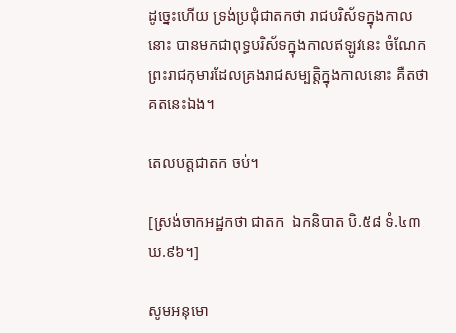ដូច្នេះហើយ ទ្រង់ប្រជុំជាតកថា រាជបរិស័ទក្នុងកាលនោះ បានមកជាពុទ្ធបរិស័ទក្នុងកាលឥឡូវនេះ ចំណែកព្រះរាជកុមារដែលគ្រងរាជសម្បត្តិក្នុងកាលនោះ គឺតថាគតនេះឯង។

តេលបត្តជាតក ចប់។

[ស្រង់ចាកអដ្ឋកថា ជាតក  ឯកនិបាត បិ.៥៨ ទំ.៤៣ ឃ.៩៦។]

សូមអនុមោ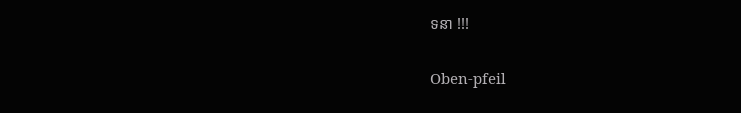ទនា !!!

Oben-pfeil